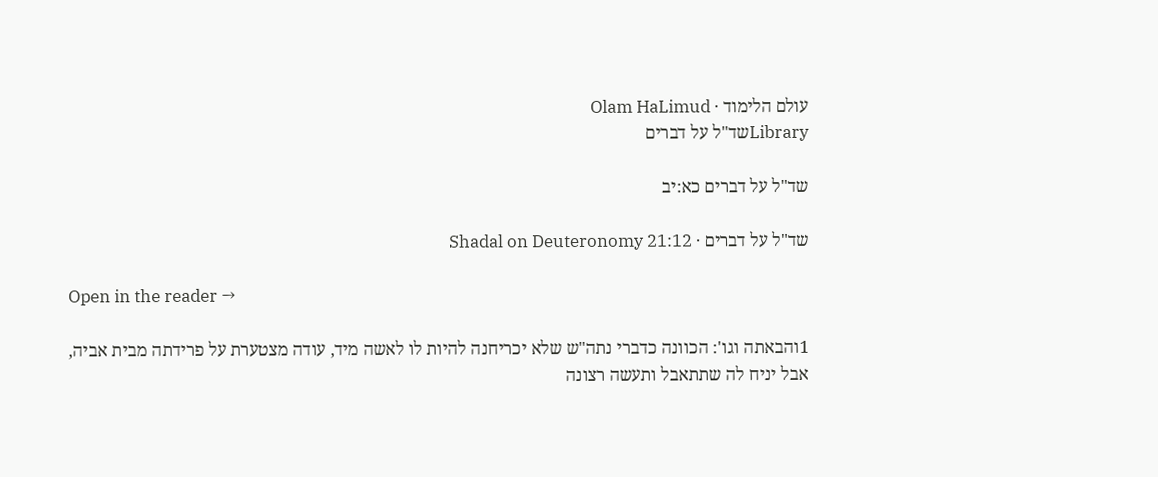עולם הלימוד · Olam HaLimud
Libraryשד"ל על דברים

שד"ל על דברים כא:יב

שד"ל על דברים · Shadal on Deuteronomy 21:12

Open in the reader →

1והבאתה וגו': הכוונה כדברי נתה"ש שלא יכריחנה להיות לו לאשה מיד, עודה מצטערת על פרידתה מבית אביה, אבל יניח לה שתתאבל ותעשה רצונה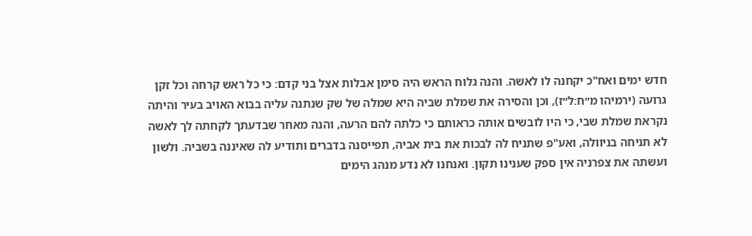חדש ימים ואח"כ יקחנה לו לאשה. והנה גלוח הראש היה סימן אבלות אצל בני קדם: כי כל ראש קרחה וכל זקן גרועה (ירמיהו מ״ח:ל״ז), וכן והסירה את שמלת שביה היא שמלה של שק שנתנה עליה בבוא האויב בעיר והיתה נקראת שמלת שבי, כי היו לובשים אותה כראותם כי כלתה להם הרעה, והנה מאחר שבדעתך לקחתה לך לאשה לא תניחה בניוולה, ואע"פ שתניח לה לבכות את בית אביה, תפייסנה בדברים ותודיע לה שאיננה בשביה. ולשון ועשתה את צפרניה אין ספק שענינו תקון. ואנחנו לא נדע מנהג הימים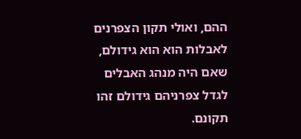ההם, ואולי תקון הצפרנים לאבלות הוא הוא גידולם, שאם היה מנהג האבלים לגדל צפרניהם גידולם זהו תקונם.